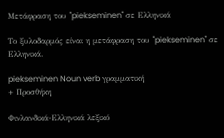Μετάφραση του "piekseminen" σε Ελληνικά

Το ξυλοδαρμός είναι η μετάφραση του "piekseminen" σε Ελληνικά.

piekseminen Noun verb γραμματική
+ Προσθήκη

Φινλανδικά-Ελληνικά λεξικό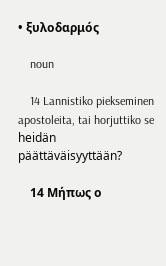• ξυλοδαρμός

    noun

    14 Lannistiko piekseminen apostoleita, tai horjuttiko se heidän päättäväisyyttään?

    14 Μήπως ο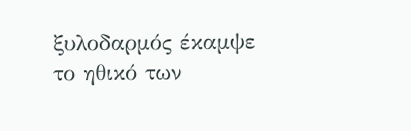ξυλοδαρμός έκαμψε το ηθικό των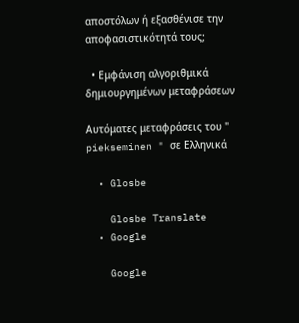αποστόλων ή εξασθένισε την αποφασιστικότητά τους;

  • Εμφάνιση αλγοριθμικά δημιουργημένων μεταφράσεων

Αυτόματες μεταφράσεις του " piekseminen " σε Ελληνικά

  • Glosbe

    Glosbe Translate
  • Google

    Google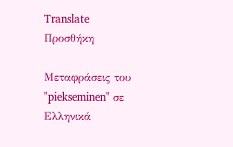Translate
Προσθήκη

Μεταφράσεις του "piekseminen" σε Ελληνικά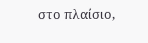στο πλαίσιο,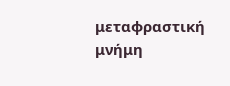μεταφραστική μνήμη